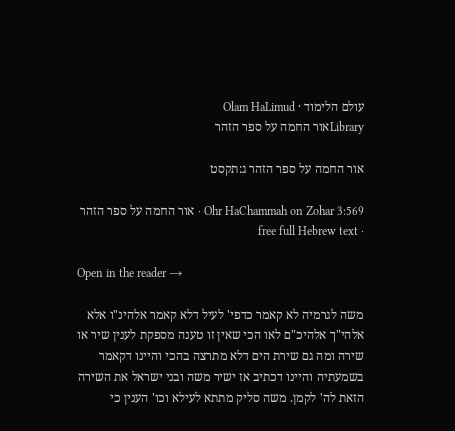עולם הלימוד · Olam HaLimud
Libraryאור החמה על ספר הזהר

אור החמה על ספר הזהר ג:תקסט

Ohr HaChammah on Zohar 3:569 · אור החמה על ספר הזהר · free full Hebrew text

Open in the reader →

משה לגרמיה לא קאמר כדפי' לעיל דלא קאמר אלהינ"ו אלא אלהי"ך אלהיכ"ם לאו הכי שאין זו טענה מספקת לענין שיר או שירה ומה גם שירת הים דלא מתרצה בהכי והיינו דקאמר בשמעתיה והיינו דכתיב אז ישיר משה ובני ישראל את השירה הזאת לה' לקמן. משה סליק מתתא לעילא וכו' הענין כי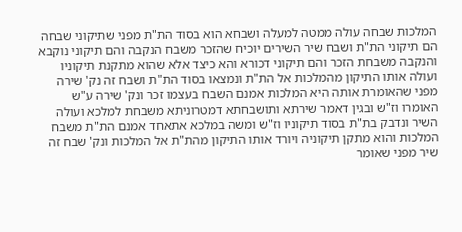המלכות שבחה עולה ממטה למעלה ושבחא הוא בסוד הת"ת מפני שתיקוני שבחה הם תיקוני הת"ת ושבח שיר השירים יוכיח שהזכר משבח הנקבה והם תיקוני נוקבא והנקבה משבחת הזכר והם תיקוני דכורא והא כיצד אלא שהוא מתקנת תיקוניו ועולה אותו התיקון מהמלכות אל הת"ת ונמצאו בסוד הת"ת ושבח זה נק' שירה מפני שהאומרת אותה היא המלכות אמנם השבח בעצמו זכר ונק' שירה ע"ש האומרו וז"ש ובגין דאמר שירתא ותושבחתא דמטרוניתא משבחת למלכא ועולה השיר ונדבק בת"ת בסוד תיקוניו וז"ש ומשה במלכא אתאחד אמנם הת"ת משבח המלכות והוא מתקן תיקוניה ויורד אותו התיקון מהת"ת אל המלכות ונק' שבח זה שיר מפני שאומר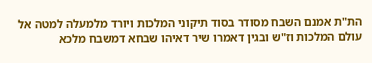הת"ת אמנם השבח מסודר בסוד תיקוני המלכות ויורד מלמעלה למטה אל עולם המלכות וז"ש ובגין דאמרו שיר דאיהו שבחא דמשבח מלכא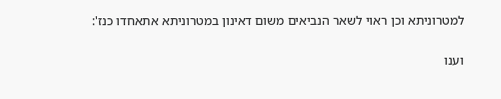למטרוניתא וכן ראוי לשאר הנביאים משום דאינון במטרוניתא אתאחדו כנז':

וענו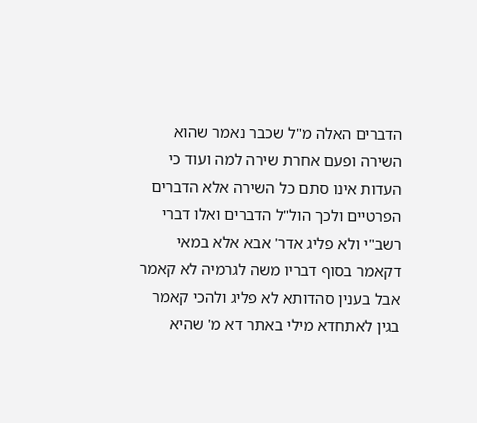הדברים האלה מ"ל שכבר נאמר שהוא השירה ופעם אחרת שירה למה ועוד כי העדות אינו סתם כל השירה אלא הדברים הפרטיים ולכך הול"ל הדברים ואלו דברי רשב"י ולא פליג אדר' אבא אלא במאי דקאמר בסוף דבריו משה לגרמיה לא קאמר אבל בענין סהדותא לא פליג ולהכי קאמר בגין לאתחדא מילי באתר דא מ' שהיא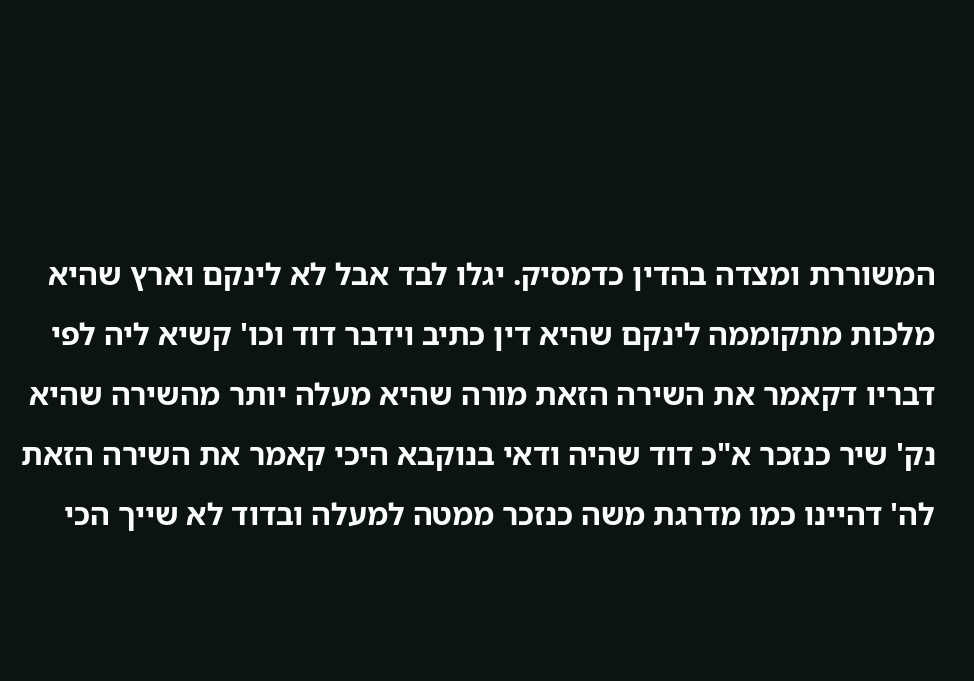המשוררת ומצדה בהדין כדמסיק. יגלו לבד אבל לא לינקם וארץ שהיא מלכות מתקוממה לינקם שהיא דין כתיב וידבר דוד וכו' קשיא ליה לפי דבריו דקאמר את השירה הזאת מורה שהיא מעלה יותר מהשירה שהיא נק' שיר כנזכר א"כ דוד שהיה ודאי בנוקבא היכי קאמר את השירה הזאת לה' דהיינו כמו מדרגת משה כנזכר ממטה למעלה ובדוד לא שייך הכי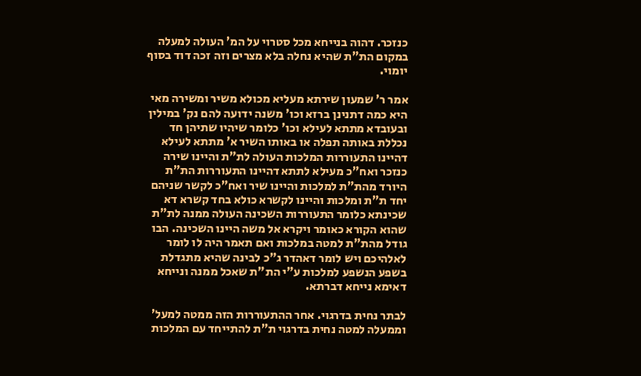כנזכר. דהוה בנייחא מכל סטרוי על המ' העולה למעלה במקום הת"ת שהיא נחלה בלא מצרים וזה זכה דוד בסוף יומוי.

אמר ר' שמעון שירתא מעליא מכולא משיר ומשירה מאי היא כמה דתנינן ברזא וכו' משנה ידועה להם נק' במילין ובעובדא מתתא לעילא וכו' כלומר שיהיו שתיהן חד נכללת באותה תפלה או באותו השיר א' מתתא לעילא דהיינו התעוררות המלכות העולה לת"ת והיינו שירה כנזכר ואח"כ מעילא לתתא דהיינו התעוררות הת"ת היורד מהת"ת למלכות והיינו שיר ואח"כ לקשר שניהם יחד ת"ת ומלכות והיינו לקשרא כולא בחד קשרא דא שכינתא כלומר התעוררות השכינה העולה ממנה לת"ת שהוא הקורא כאומר ויקרא אל משה היינו השכינה. הבו גודל מהת"ת למטה במלכות ואם תאמר היה לו לומר לאלהיכם ויש לומר דאהדר ג"כ לבינה שהיא מתגדלת בשפע הנשפע למלכות ע"י הת"ת שאכל ממנה ונייחא דאימא נייחא דברתא.

לבתר נחית בדרגוי. אחר ההתעוררות הזה ממטה למעל' וממעלה למטה נחית בדרגוי ת"ת להתייחד עם המלכות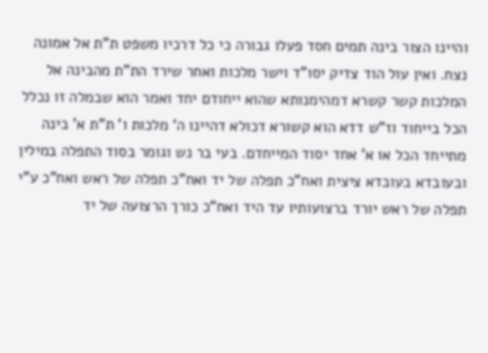והיינו הצור בינה תמים חסד פעלו גבורה כי כל דרכיו משפט ת"ת אל אמונה נצח. ואין עול הוד צדיק יסו"ד וישר מלכות ואחר שירד הת"ת מהבינה אל המלכות קשר קשרא דמהימנותא שהוא ייחודם יחד ואמר הוא שבמלה זו נכלל הכל בייחוד וז"ש דדא הוא קשורא דכולא דהיינו ה' מלכות ו' ת"ת א' בינה מתייחד הכל או א' אחד יסוד המייחדם. בעי בר נש וגומר בסוד התפלה במילין ובעובדא בעובדא ציצית ואח"כ תפלה של יד ואח"כ תפלה של ראש ואח"כ ע"י תפלה של ראש יורד ברצועותיו עד היד ואח"כ כורך הרצועה של יד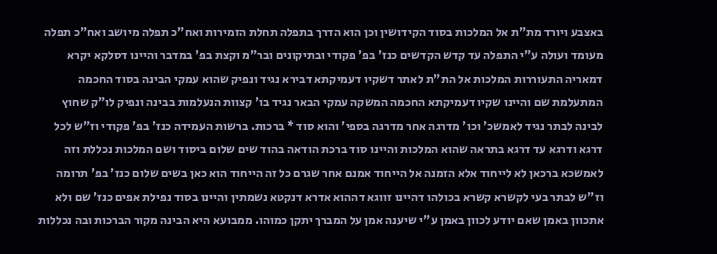באצבע ויורד מת"ת אל המלכות בסוד הקידושין וכן הוא הדרך בתפלה תחלת הזמירות ואח"כ תפלה מיושב ואח"כ תפלה מעומד ועולה ע"י התפלה עד קדש הקדשים כנז' בפ' פקודי ובתיקונים ובר"מ וקצת בפ' במדבר והיינו דסלקא יקרא דמאריה התעוררות המלכות אל הת"ת לאתר דשקיו דעמיקתא דבירא נגיד ונפיק שהוא עמקי הבינה בסוד החכמה המתעלמת שם והיינו שקיו דעמיקתא החכמה המשקה עמקי הבאר נגיד בו' קצוות הנעלמות בבינה ונפיק לו"ק שחוץ לבינה לבתר נגיד לאמשכ' וכו' מדרגה אחר מדרגה בספי' והוא סוד * ברכות. ברשות העמידה כנז' בפ' פקודי וז"ש לכל דרגא ודרגא עד דרגא בתראה שהוא המלכות והיינו סוד ברכת הודאה בהוד שים שלום ביסוד ושם המלכות נכללת וזה לאמשכא ברכאן לא לייחוד אלא הזמנה אל הייחוד אמנם אחר שגרם כל זה הייחוד הוא כאן בשים שלום כנז' בפ' תרומה וז"ש לבתר בעי לקשרא קשרא בכולהו דהיינו זווגא דההוא אדרא דנקטא נשמתין והיינו בסוד נפילת אפים כנז' שם ולא אתכוון באמן שאם יודע לכוון באמן ע"י שיענה אמן על המברך יתקן כמוהו. ממבועא היא הבינה מקור הברכות ובה נכללות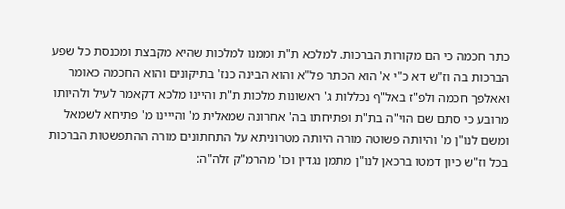כתר חכמה כי הם מקורות הברכות. למלכא ת"ת וממנו למלכות שהיא מקבצת ומכנסת כל שפע הברכות בה וז"ש דא כ"י א' הוא הכתר פל"א והוא הבינה כנז' בתיקונים והוא החכמה כאומר ואאלפך חכמה ולפ"ז באל"ף נכללות ג' ראשונות מלכות ת"ת והיינו מלכא דקאמר לעיל ולהיותו מרובע כי סתם שם הוי"ה בת"ת ופתיחתו בה' אחרונה שמאלית מ' והייינו מ' פתיחא לשמאל ומשם לנו"ן מ' והיותה פשוטה מורה היותה מטרוניתא על התחתונים מורה ההתפשטות הברכות בכל וז"ש כיון דמטו ברכאן לנו"ן מתמן נגדין וכו' מהרמ"ק זלה"ה: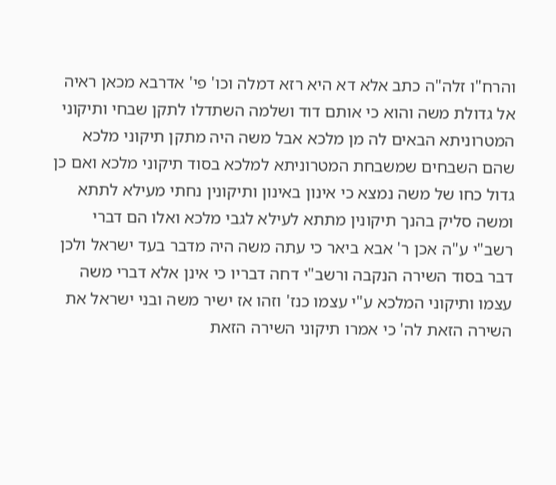והרח"ו זלה"ה כתב אלא דא היא רזא דמלה וכו' פי' אדרבא מכאן ראיה אל גדולת משה והוא כי אותם דוד ושלמה השתדלו לתקן שבחי ותיקוני המטרוניתא הבאים לה מן מלכא אבל משה היה מתקן תיקוני מלכא שהם השבחים שמשבחת המטרוניתא למלכא בסוד תיקוני מלכא ואם כן גדול כחו של משה נמצא כי אינון באינון ותיקונין נחתי מעילא לתתא ומשה סליק בהנך תיקונין מתתא לעילא לגבי מלכא ואלו הם דברי רשב"י ע"ה אכן ר' אבא ביאר כי עתה משה היה מדבר בעד ישראל ולכן דבר בסוד השירה הנקבה ורשב"י דחה דבריו כי אינן אלא דברי משה עצמו ותיקוני המלכא ע"י עצמו כנז' וזהו אז ישיר משה ובני ישראל את השירה הזאת לה' כי אמרו תיקוני השירה הזאת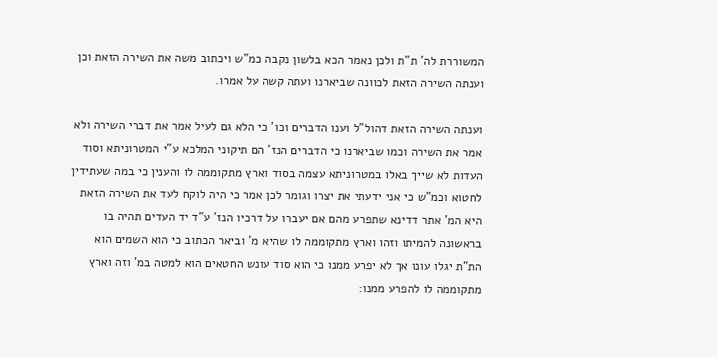המשוררת לה' ת"ת ולכן נאמר הכא בלשון נקבה כמ"ש ויכתוב משה את השירה הזאת וכן וענתה השירה הזאת לכוונה שביארנו ועתה קשה על אמרו.

וענתה השירה הזאת דהול"ל וענו הדברים וכו' כי הלא גם לעיל אמר את דברי השירה ולא אמר את השירה וכמו שביארנו כי הדברים הנז' הם תיקוני המלכא ע"י המטרוניתא וסוד העדות לא שייך באלו במטרוניתא עצמה בסוד וארץ מתקוממה לו והענין כי במה שעתידין לחטוא וכמ"ש כי אני ידעתי את יצרו וגומר לכן אמר כי היה לוקח לעד את השירה הזאת היא המ' אתר דדינא שתפרע מהם אם יעברו על דרכיו הנז' ע"ד יד העדים תהיה בו בראשונה להמיתו וזהו וארץ מתקוממה לו שהיא מ' וביאר הכתוב כי הוא השמים הוא הת"ת יגלו עונו אך לא יפרע ממנו כי הוא סוד עונש החטאים הוא למטה במ' וזה וארץ מתקוממה לו להפרע ממנו: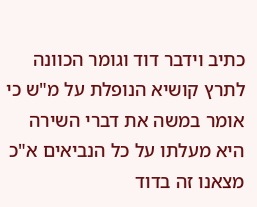כתיב וידבר דוד וגומר הכוונה לתרץ קושיא הנופלת על מ"ש כי אומר במשה את דברי השירה היא מעלתו על כל הנביאים א"כ מצאנו זה בדוד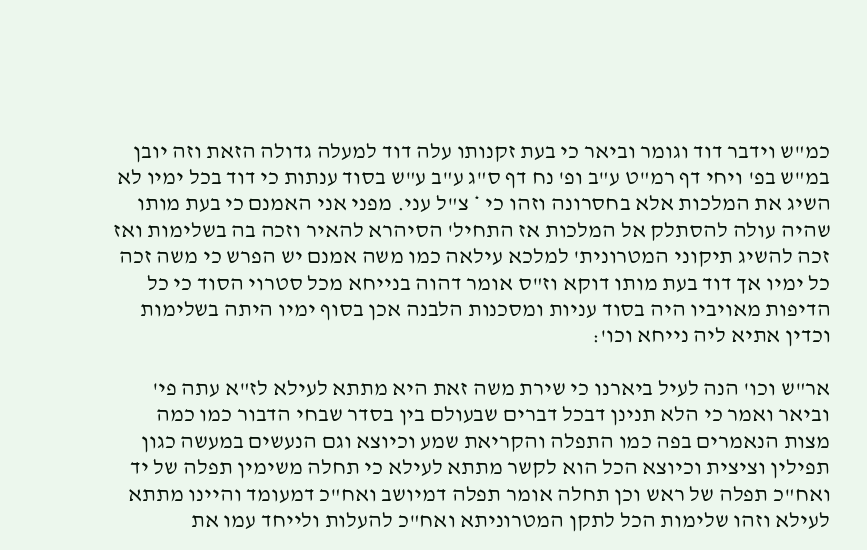כמ"ש וידבר דוד וגומר וביאר כי בעת זקנותו עלה דוד למעלה גדולה הזאת וזה יובן במ"ש בפ' ויחי דף רמ"ט ע"ב ופ' נח דף ס"ג ע"ב ע"ש בסוד ענתות כי דוד בכל ימיו לא השיג את המלכות אלא בחסרונה וזהו כי * צ"ל עני. מפני אני האמנם כי בעת מותו שהיה עולה להסתלק אל המלכות אז התחיל' הסיהרא להאיר וזכה בה בשלימות ואז זכה להשיג תיקוני המטרונית' למלכא עילאה כמו משה אמנם יש הפרש כי משה זכה כל ימיו אך דוד בעת מותו דוקא וז"ס אומר דהוה בנייחא מכל סטרוי הסוד כי כל הדיפות מאויביו היה בסוד עניות ומסכנות הלבנה אכן בסוף ימיו היתה בשלימות וכדין אתיא ליה נייחא וכו':

אר"ש וכו' הנה לעיל ביארנו כי שירת משה זאת היא מתתא לעילא לז"א עתה פי' וביאר ואמר כי הלא תנינן דבכל דברים שבעולם בין בסדר שבחי הדבור כמו כמה מצות הנאמרים בפה כמו התפלה והקריאת שמע וכיוצא וגם הנעשים במעשה כגון תפילין וציצית וכיוצא הכל הוא לקשר מתתא לעילא כי תחלה משימין תפלה של יד ואח"כ תפלה של ראש וכן תחלה אומר תפלה דמיושב ואח"כ דמעומד והיינו מתתא לעילא וזהו שלימות הכל לתקן המטרוניתא ואח"כ להעלות ולייחד עמו את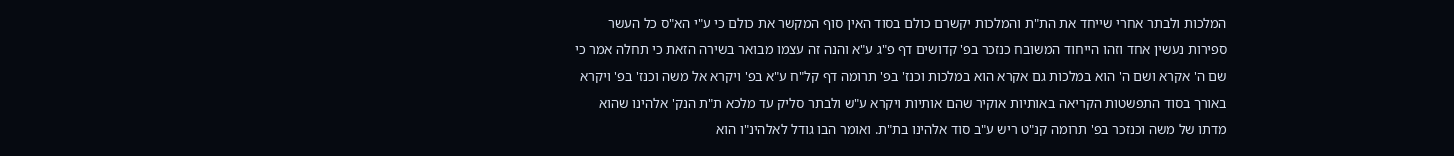המלכות ולבתר אחרי שייחד את הת"ת והמלכות יקשרם כולם בסוד האין סוף המקשר את כולם כי ע"י הא"ס כל העשר ספירות נעשין אחד וזהו הייחוד המשובח כנזכר בפ' קדושים דף פ"ג ע"א והנה זה עצמו מבואר בשירה הזאת כי תחלה אמר כי שם ה' אקרא ושם ה' הוא במלכות גם אקרא הוא במלכות וכנז' בפ' תרומה דף קל"ח ע"א בפ' ויקרא אל משה וכנז' בפ' ויקרא באורך בסוד התפשטות הקריאה באותיות אוקיר שהם אותיות ויקרא ע"ש ולבתר סליק עד מלכא ת"ת הנק' אלהינו שהוא מדתו של משה וכנזכר בפ' תרומה קנ"ט ריש ע"ב סוד אלהינו בת"ת. ואומר הבו גודל לאלהינ"ו הוא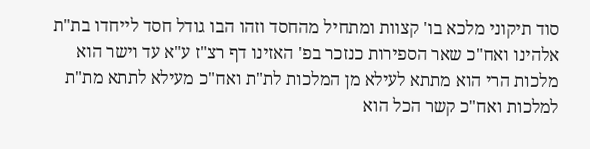סוד תיקוני מלכא בו' קצוות ומתחיל מהחסד וזהו הבו גודל חסד לייחדו בת"ת אלהינו ואח"כ שאר הספירות כנזכר בפ' האזינו דף רצ"ז ע"א עד וישר הוא מלכות הרי הוא מתתא לעילא מן המלכות לת"ת ואח"כ מעילא לתתא מת"ת למלכות ואח"כ קשר הכל הוא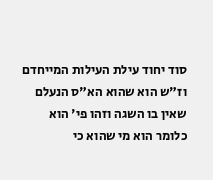סוד יחוד עילת העילות המייחדם וז"ש הוא שהוא הא"ס הנעלם שאין בו השגה וזהו פי' הוא כלומר הוא מי שהוא כי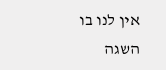אין לנו בו השגה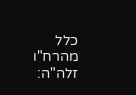כלל מהרח"ו זלה"ה: